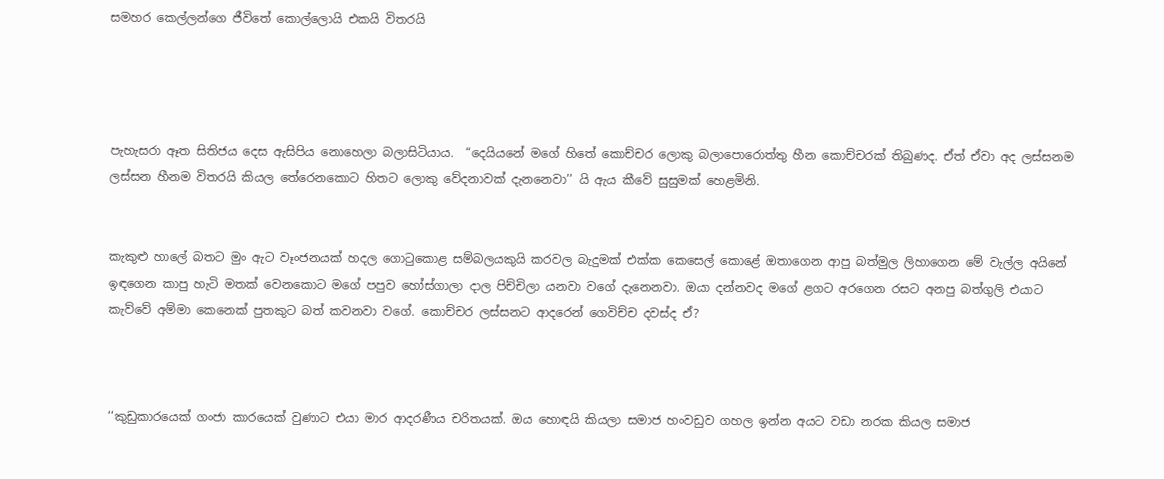සමහර කෙල්ලන්ගෙ ජීවිතේ කොල්ලොයි එකයි විතරයි




පැහැසරා ඈත සිතිජය දෙස ඇසිපිය නොහෙලා බලාසිටියාය.  “දෙයියනේ මගේ හිතේ කොච්චර ලොකු බලාපොරොත්තු හීන කොච්චරක් තිබුණද. ඒත් ඒවා අද ලස්සනම ලස්සන හීනම විතරයි කියල තේරෙනකොට හිතට ලොකු වේදනාවක් දැනනෙවා’’ යි ඇය කීවේ සුසුමක් හෙළමිනි.


කැකුළු හාලේ බතට මුං ඇට වෑංජනයක් හදල ගොටුකොළ සම්බලයකුයි කරවල බැදුමක් එක්ක කෙසෙල් කොළේ ඔතාගෙන ආපු බත්මුල ලිහාගෙන මේ වැල්ල අයිනේ ඉඳගෙන කාපු හැටි මතක් වෙනකොට මගේ පපුව හෝස්ගාලා ද‌ාල පිච්චිලා යනවා වගේ දැනෙනවා. ඔයා දන්නවද මගේ ළගට අරගෙන රසට අනපු බත්ගුලි එයාට කැව්වේ අම්මා කෙනෙක් පුතකුට බත් කවනවා වගේ. කොච්චර ලස්සනට ආදරෙන් ගෙවිච්ච දවස්ද ඒ?



‘‘කුඩුකාරයෙක් ගංජා කාරයෙක් වුණාට එයා මාර ආදරණීය චරිතයක්. ඔය හොඳයි කියලා සමාජ හංවඩුව ගහල ඉන්න අයට වඩා නරක කියල සමාජ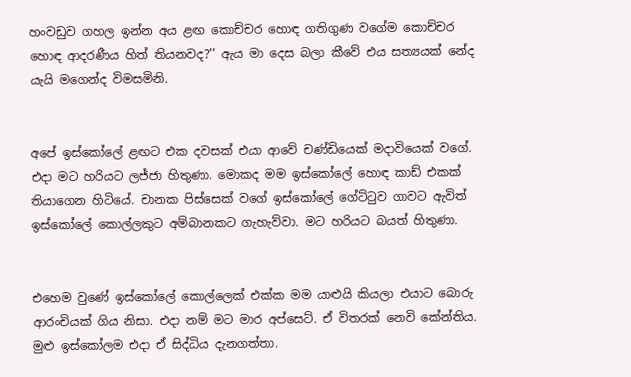හංවඩුව ගහල ඉන්න අය ළඟ කොච්චර හොඳ ගතිගුණ වගේම කොච්චර හොඳ ආදරණීය හිත් තියනවද?’’ ඇය මා දෙස බලා කීවේ එය සත්‍යයක් නේද යැයි මගෙන්ද විමසමිනි.


අපේ ඉස්කෝලේ ළඟට එක දවසක් එයා ආවේ චණ්ඩියෙක් මදාවියෙක් වගේ. එදා මට හරියට ලජ්ජා හිතුණා. මොකද මම ඉස්කෝලේ හොඳ කාඩ් එකක් තියාගෙන හිටියේ. චානක පිස්සෙක් වගේ ඉස්කෝලේ ගේට්ටුව ගාවට ඇවිත් ඉස්කෝලේ කොල්ලකුට අම්බානකට ගැහැව්වා. මට හරියට බයත් හිතුණා.


එහෙම වුණේ ඉස්කෝලේ කොල්ලෙක් එක්ක මම යාළුයි කියලා එයාට බොරු ආරංචියක් ගිය නිසා. එද‌ා නම් මට මාර අප්සෙට්. ඒ විතරක් නෙවි කේන්තිය. මුළු ඉස්කෝලම එද‌ා ඒ සිද්ධිය දැනගත්තා.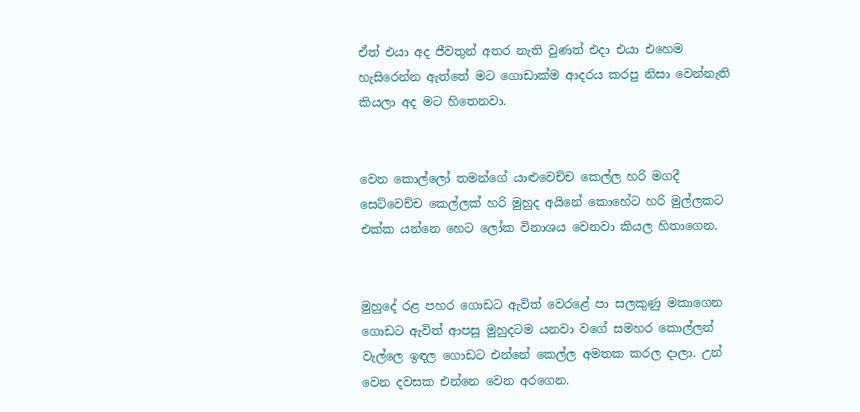ඒත් එයා අද ජීවතුන් අතර නැති වුණත් එද‌ා එයා එහෙම හැසිරෙන්න ඇත්තේ මට ගොඩාක්ම ආදරය කරපු නිසා වෙන්නැති කියලා අද මට හිතෙනවා.


වෙන කොල්ලෝ තමන්ගේ යාළුවෙච්ච කෙල්ල හරි මගදී සෙට්වෙච්ච කෙල්ලක් හරි මුහුද අයිනේ කොහේට හරි මුල්ලකට එක්ක යන්නෙ හෙට ලෝක විනාශය වෙනවා කියල හිතාගෙන.


මුහුදේ රළ පහර ගොඩට ඇවිත් වෙරළේ පා සලකුණු මකාගෙන ගොඩට ඇවිත් ආපසු මුහුදටම යනවා වගේ සමහර කොල්ලන් වැල්ලෙ ඉඳල ගොඩට එන්නේ කෙල්ල අමතක කරල ද‌ාලා. උන් වෙන දවසක එන්නෙ වෙන අරගෙන.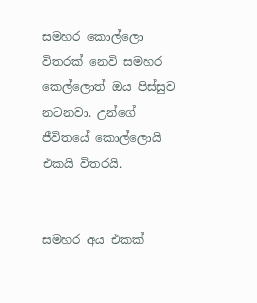සමහර කොල්ලො විතරක් නෙවි සමහර කෙල්ලොත් ඔය පිස්සුව නටනවා. උන්ගේ ජීවිතයේ කොල්ලොයි එකයි විතරයි.


සමහර අය එකක්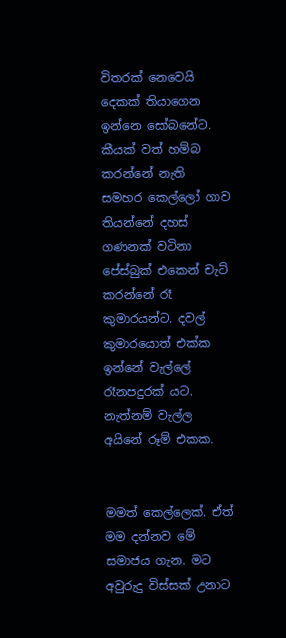විතරක් නෙවෙයි දෙකක් තියාගෙන ඉන්නෙ සෝබනේට. කීයක් වත් හම්බ කරන්නේ නැති සමහර කෙල්ලෝ ගාව තියන්නේ දහස් ගණනක් වටිනා පේස්බුක් එකෙන් චැට් කරන්නේ රෑ කුමාරයන්ට. දවල් කුමාරයොත් එක්ක ඉන්නේ වැල්ලේ රෑනපදුරක් යට. නැත්නම් වැල්ල අයිනේ රූම් එකක.


මමත් කෙල්ලෙක්. ඒත් මම දන්නව මේ සමාජය ගැන. මට අවුරුදු විස්සක් උනාට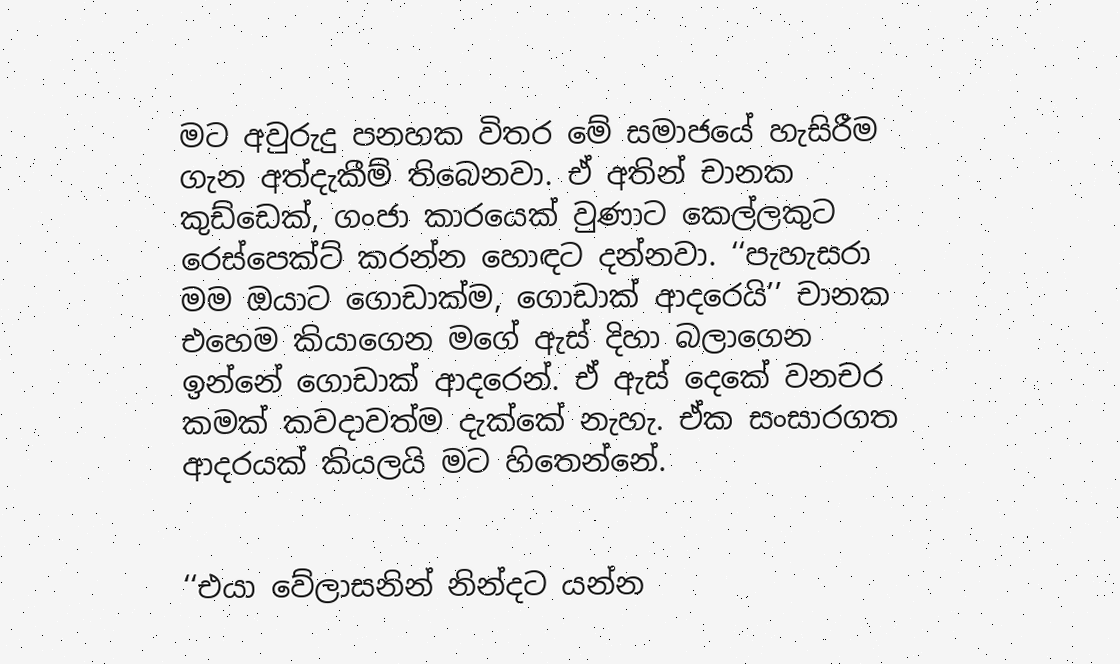මට අවුරුදු පනහක විතර මේ සමාජයේ හැසිරීම ගැන අත්දැකීම් තිබෙනවා. ඒ අතින් චානක කුඩ්ඩෙක්, ගංජා කාරයෙක් වුණාට කෙල්ලකුට රෙස්පෙක්ට් කරන්න හොඳට දන්නවා. ‘‘පැහැසරා මම ඔයාට ගොඩාක්ම, ගොඩාක් ආදරෙයි’’ චානක එහෙම කියාගෙන මගේ ඇස් දිහා බලාගෙන ඉන්නේ ගොඩාක් ආදරෙන්. ඒ ඇස් දෙකේ වනචර කමක් කවදාවත්ම දැක්කේ නැහැ. ඒක සංසාරගත ආදරයක් කියලයි මට හිතෙන්නේ.


‘‘එයා වේලාසනින් නින්දට යන්න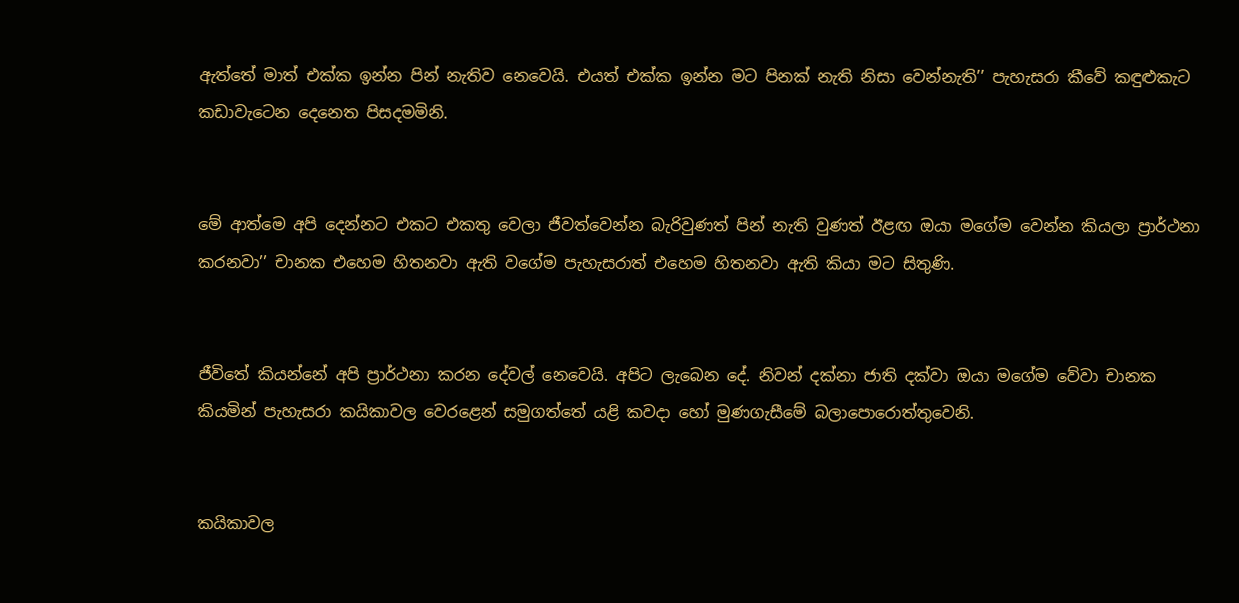ඇත්තේ මාත් එක්ක ඉන්න පින් නැතිව නෙවෙයි. එයත් එක්ක ඉන්න මට පිනක් නැති නිසා වෙන්නැති’’ පැහැසරා කීවේ කඳුළුකැට කඩාවැටෙන දෙනෙත පිසදමමිනි.


මේ ආත්මෙ අපි දෙන්නට එකට එකතු වෙලා ජීවත්වෙන්න බැරිවුණත් පින් නැති වුණත් ඊළඟ ඔයා මගේම වෙන්න කියලා ප්‍රාර්ථනා කරනවා’’ චානක එහෙම හිතනවා ඇති වගේම පැහැසරාත් එහෙම හිතනවා ඇති කියා මට සිතුණි.


ජීවිතේ කියන්නේ අපි ප්‍රාර්ථනා කරන දේවල් නෙවෙයි. අපිට ලැබෙන දේ. නිවන් දක්නා ජාති දක්වා ඔයා මගේම වේවා චානක කියමින් පැහැසරා කයිකාවල වෙරළෙන් සමුගත්තේ යළි කවදා හෝ මුණගැසීමේ බලාපොරොත්තුවෙනි.


කයිකාවල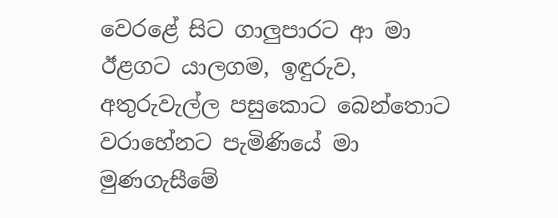වෙරළේ සිට ගාලුපාරට ආ මා ඊළගට යාලගම, ඉඳුරුව, අතුරුවැල්ල පසුකොට බෙන්තොට වරාහේනට පැමිණියේ මා මුණගැසීමේ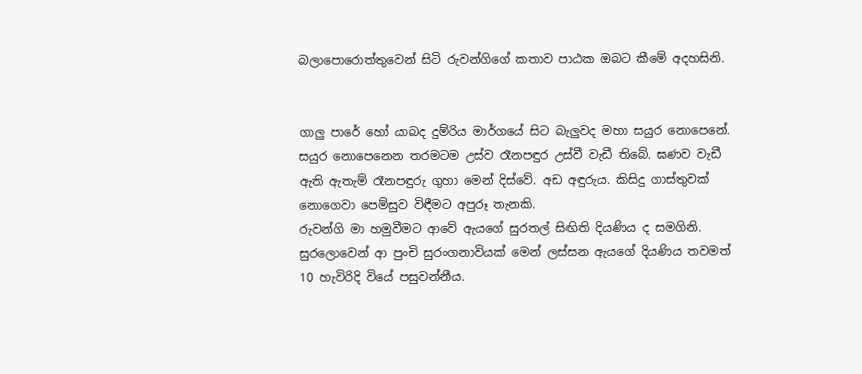බලාපොරොත්තුවෙන් සිටි රුවන්ගිගේ කතාව පාඨක ඔබට කීමේ අදහසිනි.


ගාලු පාරේ හෝ යාබද දුම්රිය මාර්ගයේ සිට බැලුවද මහා සයුර නොපෙනේ. සයුර නොපෙනෙන තරමටම උස්ව රෑනපඳුර උස්වී වැඩී තිබේ. ඝණව වැඩී ඇති ඇතැම් රෑනපඳුරු ගුහා මෙන් දිස්වේ. අඩ අඳුරුය. කිසිදු ගාස්තුවක් නොගෙවා පෙම්සුව විඳීමට අපුරූ තැනකි.
රුවන්ගි මා හමුවීමට ආවේ ඇයගේ සුරතල් සිඟිති දියණිය ද සමගිනි. සුරලොවෙන් ආ පුංචි සුරංගනාවියක් මෙන් ලස්සන ඇයගේ දියණිය තවමත් 10 හැවිරිදි වියේ පසුවන්නීය.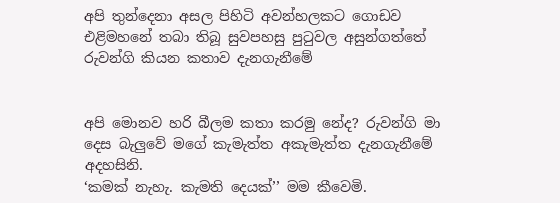අපි තුන්දෙනා අසල පිහිටි අවන්හලකට ගොඩව එළිමහනේ තබා තිබූ සුවපහසු පුටුවල අසුන්ගත්තේ රුවන්ගි කියන කතාව දැනගැනීමේ


අපි මොනව හරි බීලම කතා කරමු නේද? රුවන්ගි මා දෙස බැලුවේ මගේ කැමැත්ත අකැමැත්ත දැනගැනීමේ අදහසිනි.
‘කමක් නැහැ. කැමති දෙයක්’’ මම කීවෙමි.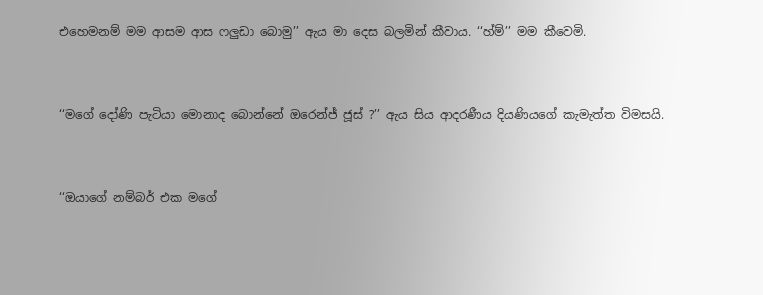එහෙමනම් මම ආසම ආස ෆලුඩා බොමු’’ ඇය මා දෙස බලමින් කීවාය. ‘‘හ්ම්’’ මම කීවෙමි.


‘‘මගේ දෝණි පැටියා මොනාද බොන්නේ ඔරෙන්ජ් ජූස් ?’’ ඇය සිය ආදරණීය දියණියගේ කැමැත්ත විමසයි.


‘‘ඔයාගේ නම්බර් එක මගේ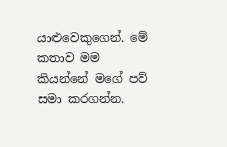යාළුවෙකුගෙන්. මේ කතාව මම කියන්නේ මගේ පව් සමා කරගන්න.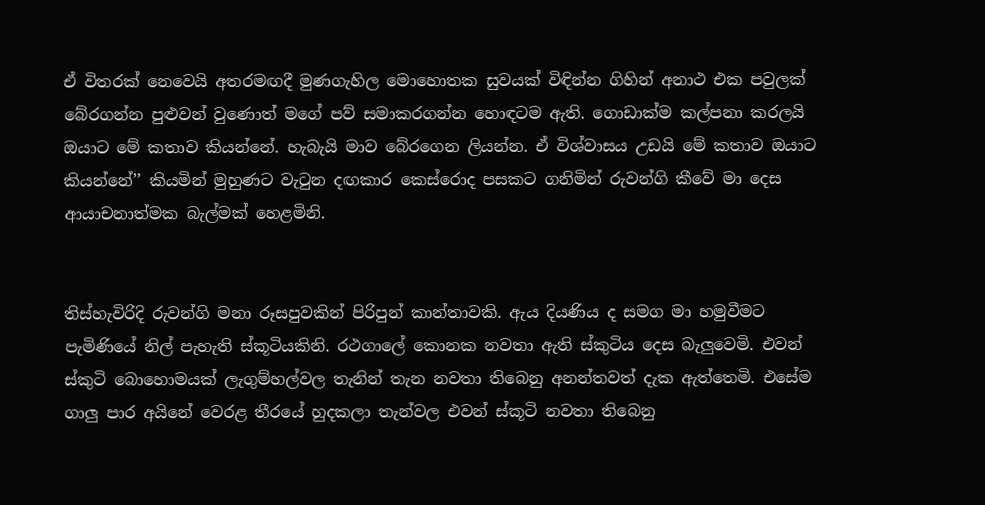ඒ විතරක් නෙවෙයි අතරමඟදී මුණගැහිල මොහොතක සුවයක් විඳින්න ගිහින් අනාථ එක පවුලක් බේරගන්න පුළුවන් වුණොත් මගේ පව් සමාකරගන්න හොඳටම ඇති. ගොඩාක්ම කල්පනා කරලයි ඔයාට මේ කතාව කියන්නේ. හැබැයි මාව බේරගෙන ලියන්න. ඒ විශ්වාසය උඩයි මේ කතාව ඔයාට කියන්නේ’’ කියමින් මුහුණට වැටුන දඟකාර කෙස්රොද පසකට ගනිමින් රුවන්ගි කීවේ මා දෙස ආයාචනාත්මක බැල්මක් හෙළමිනි.


තිස්හැවිරිදි රුවන්ගි මනා රූසපුවකින් පිරිපුන් කාන්තාවකි. ඇය දියණිය ද සමග මා හමුවීමට පැමිණියේ නිල් පැහැති ස්කූටියකිනි. රථගාලේ කොනක නවතා ඇති ස්කුටිය දෙස බැලුවෙමි. එවන් ස්කුටි බොහොමයක් ලැගුම්හල්වල තැනින් තැන නවතා තිබෙනු අනන්තවත් දැක ඇත්තෙමි. එසේම ගාලු පාර අයිනේ වෙරළ තීරයේ හුදකලා තැන්වල එවන් ස්කූටි නවතා තිබෙනු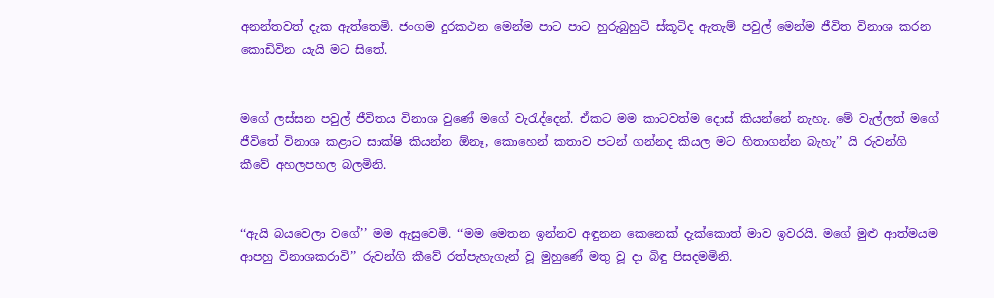අනන්තවත් දැක ඇත්තෙමි. ජංගම දුරකථන මෙන්ම පාට පාට හුරුබුහුටි ස්කූටිද ඇතැම් පවුල් මෙන්ම ජීවිත විනාශ කරන කොඩිවින යැයි මට සිතේ.


මගේ ලස්සන පවුල් ජීවිතය විනාශ වුණේ මගේ වැරැද්දෙන්. ඒකට මම කාටවත්ම දොස් කියන්නේ නැහැ. මේ වැල්ලත් මගේ ජීවිතේ විනාශ කළාට සාක්ෂි කියන්න ඕනෑ, කොහෙන් කතාව පටන් ගන්නද කියල මට හිතාගන්න බැහැ’’ යි රුවන්ගි කීවේ අහලපහල බලමිනි.


‘‘ඇයි බයවෙලා වගේ’’ මම ඇසුවෙමි. ‘‘මම මෙතන ඉන්නව අඳුනන කෙනෙක් දැක්කොත් මාව ඉවරයි. මගේ මුළු ආත්මයම ආපහු විනාශකරාවි’’ රුවන්ගි කීවේ රත්පැහැගැන් වූ මුහුණේ මතු වූ ද‌ා බිඳු පිසදමමිනි.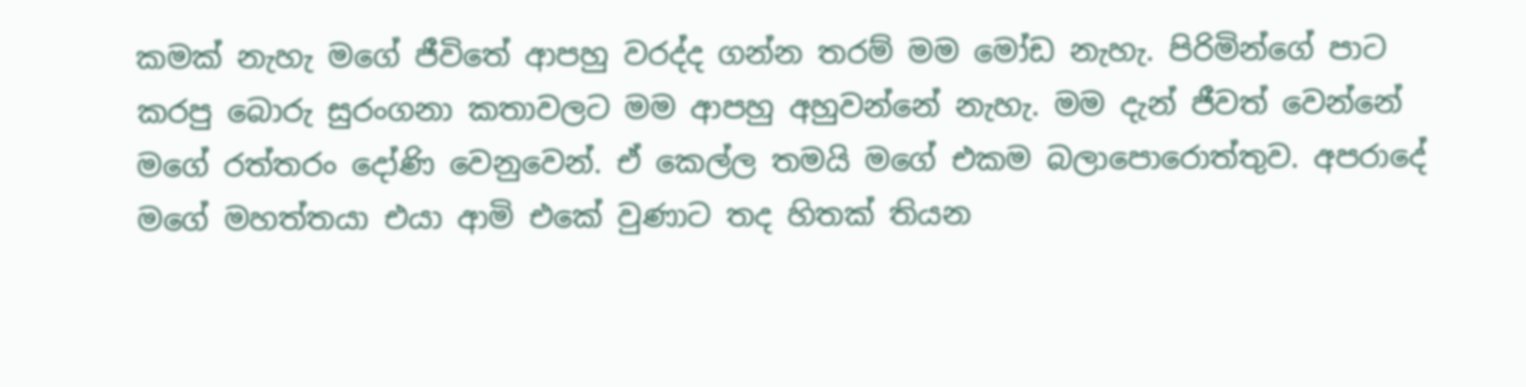කමක් නැහැ මගේ ජීවිතේ ආපහු වරද්ද ගන්න තරම් මම මෝඩ නැහැ. පිරිමින්ගේ පාට කරපු බොරු සුරංගනා කතාවලට මම ආපහු අහුවන්නේ නැහැ. මම දැන් ජීවත් වෙන්නේ මගේ රත්තරං දෝණි වෙනුවෙන්. ඒ කෙල්ල තමයි මගේ එකම බලාපොරොත්තුව. අපරාදේ මගේ මහත්තයා එයා ආමි එකේ වුණාට තද හිතක් තියන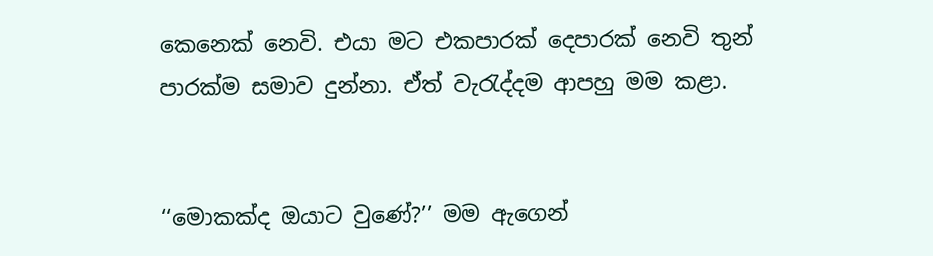කෙනෙක් නෙවි. එයා මට එකපාරක් දෙපාරක් නෙවි තුන් පාරක්ම සමාව දුන්නා. ඒත් වැරැද්දම ආපහු මම කළා.


‘‘මොකක්ද ඔයාට වුණේ?’’ මම ඇගෙන්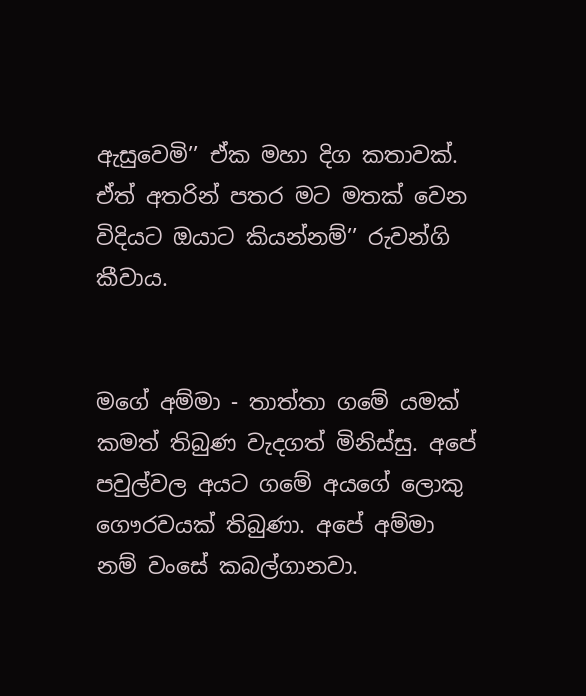ඇසුවෙමි’’ ඒක මහා දිග කතාවක්. ඒත් අතරින් පතර මට මතක් වෙන විදියට ඔයාට කියන්නම්’’ රුවන්ගි කීවාය.


මගේ අම්මා - තාත්තා ගමේ යමක් කමත් තිබුණ වැදගත් මිනිස්සු. අපේ පවුල්වල අයට ගමේ අයගේ ලොකු ගෞරවයක් තිබුණා. අපේ අම්මා නම් වංසේ කබල්ගානවා.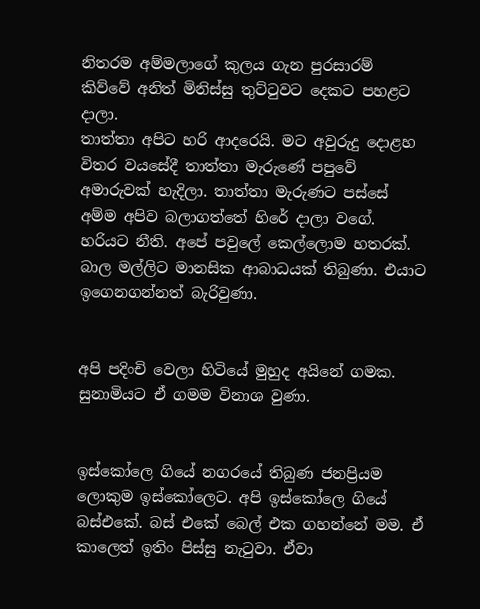නිතරම අම්මලාගේ කුලය ගැන පුරසාරම් කිව්වේ අනිත් මිනිස්සු තුට්ටුවට දෙකට පහළට ද‌ාලා.
තාත්තා අපිට හරි ආදරෙයි. මට අවුරුදු දොළහ විතර වයසේදී තාත්තා මැරුණේ පපුවේ අමාරුවක් හැදිලා. තාත්තා මැරුණට පස්සේ අම්ම අපිව බලාගත්තේ හිරේ දාලා වගේ. හරියට නීති. අපේ පවුලේ කෙල්ලොම හතරක්. බාල මල්ලිට මානසික ආබාධයක් තිබුණා. එයාට ඉගෙනගන්නත් බැරිවුණා.


අපි පදිංචි වෙලා හිටියේ මුහුද අයිනේ ගමක. සුනාමියට ඒ ගමම විනාශ වුණා.


ඉස්කෝලෙ ගියේ නගරයේ තිබුණ ජනප්‍රියම ලොකුම ඉස්කෝලෙට. අපි ඉස්කෝලෙ ගියේ බස්එකේ. බස් එකේ බෙල් එක ගහන්නේ මම. ඒ කාලෙත් ඉතිං පිස්සු නැටුවා. ඒවා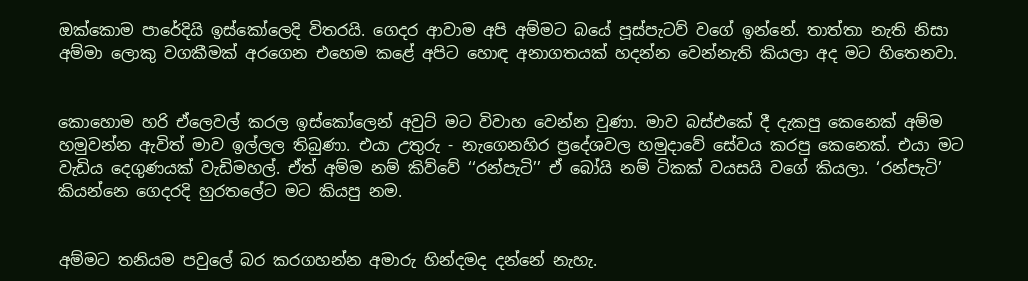ඔක්කොම පාරේදියි ඉස්කෝලෙදි විතරයි. ගෙදර ආවාම අපි අම්මට බයේ පූස්පැටව් වගේ ඉන්නේ. තාත්තා නැති නිසා අම්මා ලොකු වගකීමක් අරගෙන එහෙම කළේ අපිට හොඳ අනාගතයක් හදන්න වෙන්නැති කියලා අද මට හිතෙනවා.


කොහොම හරි ඒලෙවල් කරල ඉස්කෝලෙන් අවුට් මට විවාහ වෙන්න වුණා. මාව බස්එකේ දී දැකපු කෙනෙක් අම්ම හමුවන්න ඇවිත් මාව ඉල්ලල තිබුණා. එයා උතුරු - නැගෙනහිර ප්‍රදේශවල හමුද‌ාවේ සේවය කරපු කෙනෙක්. එයා මට වැඩිය දෙගුණයක් වැඩිමහල්. ඒත් අම්ම නම් කිව්වේ ‘‘රන්පැටි’’ ඒ බෝයි නම් ටිකක් වයසයි වගේ කියලා. ‘රන්පැටි’ කියන්නෙ ගෙදරදි හුරතලේට මට කියපු නම.


අම්මට තනියම පවුලේ බර කරගහන්න අමාරු හින්දමද දන්නේ නැහැ.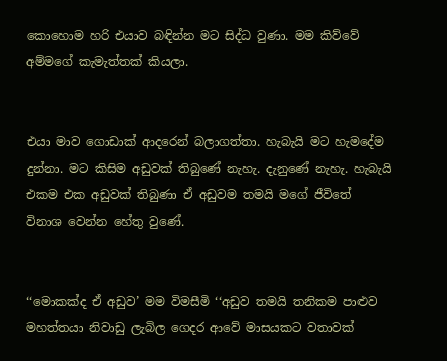කොහොම හරි එයාව බඳින්න මට සිද්ධ වුණා. මම කිව්වේ අම්මගේ කැමැත්තක් කියලා.


එයා මාව ගොඩාක් ආදරෙන් බලාගත්තා. හැබැයි මට හැමදේම දුන්නා. මට කිසිම අඩුවක් තිබුණේ නැහැ. දැනුණේ නැහැ. හැබැයි එකම එක අඩුවක් තිබුණා ඒ අඩුවම තමයි මගේ ජීවිතේ විනාශ වෙන්න හේතු වුණේ.


‘‘මොකක්ද ඒ අඩුව’ මම විමසීමි ‘‘අඩුව තමයි තනිකම පාළුව මහත්තයා නිවාඩු ලැබිල ගෙදර ආවේ මාසයකට වතාවක්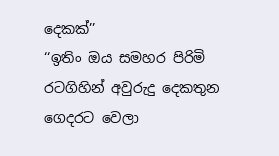දෙකක්’’
‘‘ඉතිං ඔය සමහර පිරිමි රටගිහින් අවුරුදු දෙකතුන ගෙදරට වෙලා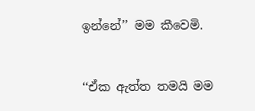ඉන්නේ’’ මම කීවෙමි.


‘‘ඒක ඇත්ත තමයි මම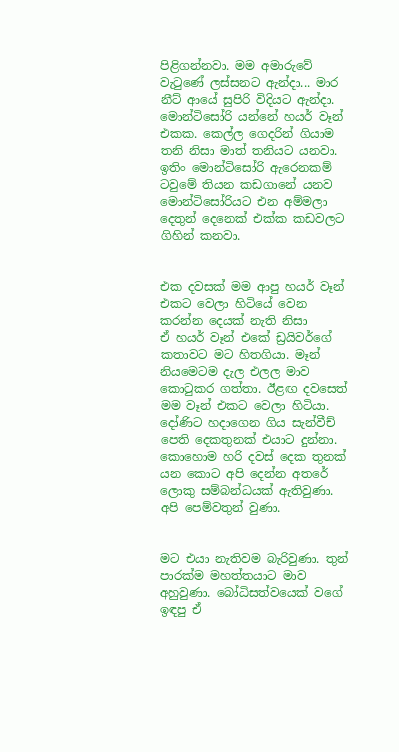පිළිගන්නවා. මම අමාරුවේ වැටුණේ ලස්සනට ඇන්ද‌ා... මාර නීට් ආයේ සුපිරි විදියට ඇන්ද‌ා. මොන්ටිසෝරි යන්නේ හයර් වෑන් එකක. කෙල්ල ගෙදරින් ගියාම තනි නිසා මාත් තනියට යනවා. ඉතිං මොන්ටිසෝරි ඇරෙනකම් ටවුමේ තියන කඩගානේ යනව මොන්ටිසෝරියට එන අම්මලා දෙතුන් දෙනෙක් එක්ක කඩවලට ගිහින් කනවා.


එක දවසක් මම ආපු හයර් වෑන් එකට වෙලා හිටියේ වෙන කරන්න දෙයක් නැති නිසා
ඒ හයර් වෑන් එකේ ඩ්‍රයිවර්ගේ කතාවට මට හිතගියා. මෑන් නියමෙටම දැල එලල මාව කොටුකර ගත්තා. ඊළඟ දවසෙත් මම වෑන් එකට වෙලා හිටියා. දෝණිට හද‌ාගෙන ගිය සැන්වීච් පෙති දෙකතුනක් එයාට දුන්නා. කොහොම හරි දවස් දෙක තුනක් යන කොට අපි දෙන්න අතරේ ලොකු සම්බන්ධයක් ඇතිවුණා. අපි පෙම්වතුන් වුණා.


මට එයා නැතිවම බැරිවුණා. තුන් පාරක්ම මහත්තයාට මාව අහුවුණා. බෝධිසත්වයෙක් වගේ ඉඳපු ඒ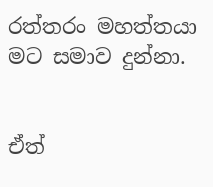රත්තරං මහත්තයා මට සමාව දුන්නා.


ඒත්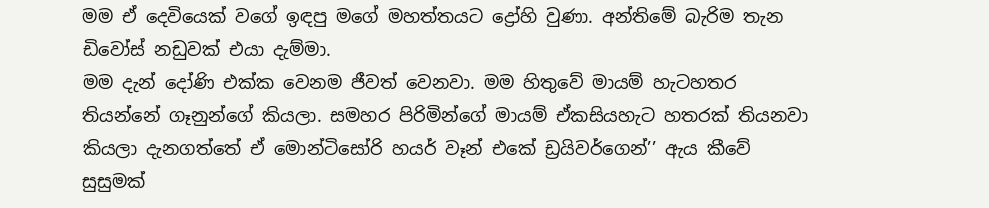මම ඒ දෙවියෙක් වගේ ඉඳපු මගේ මහත්තයට ද්‍රෝහි වුණා. අන්තිමේ බැරිම තැන ඩිවෝස් නඩුවක් එයා දැම්මා.
මම දැන් දෝණි එක්ක වෙනම ජීවත් වෙනවා. මම හිතුවේ මායම් හැටහතර තියන්නේ ගෑනුන්ගේ කියලා. සමහර පිරිමින්ගේ මායම් ඒකසියහැට හතරක් තියනවා කියලා දැනගත්තේ ඒ මොන්ටිසෝරි හයර් වෑන් එකේ ඩ්‍රයිවර්ගෙන්’’ ඇය කීවේ සුසුමක්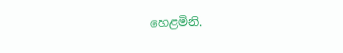හෙළමිනි.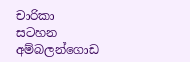චාරිකා සටහන
අම්බලන්ගොඩ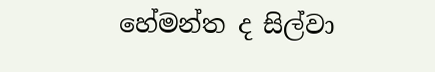හේමන්ත ද සිල්වා